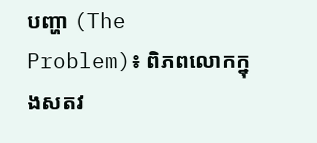បញ្ហា (The Problem)៖ ពិភពលោកក្នុងសតវ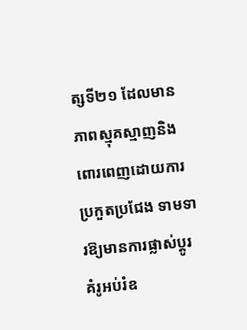ត្សទី២១ ដែលមានភាពស្មុគស្មាញនិងពោរពេញដោយការប្រកួតប្រជែង ទាមទារឱ្យមានការផ្លាស់ប្តូរគំរូអប់រំឧ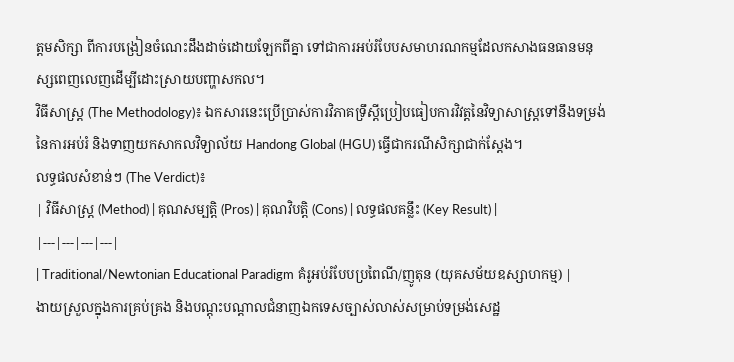ត្តមសិក្សា ពីការបង្រៀនចំណេះដឹងដាច់ដោយឡែកពីគ្នា ទៅជាការអប់រំបែបសមាហរណកម្មដែលកសាងធនធានមនុស្សពេញលេញដើម្បីដោះស្រាយបញ្ហាសកល។
វិធីសាស្ត្រ (The Methodology)៖ ឯកសារនេះប្រើប្រាស់ការវិភាគទ្រឹស្តីប្រៀបធៀបការវិវត្តនៃវិទ្យាសាស្ត្រទៅនឹងទម្រង់នៃការអប់រំ និងទាញយកសាកលវិទ្យាល័យ Handong Global (HGU) ធ្វើជាករណីសិក្សាជាក់ស្តែង។
លទ្ធផលសំខាន់ៗ (The Verdict)៖
| វិធីសាស្ត្រ (Method) | គុណសម្បត្តិ (Pros) | គុណវិបត្តិ (Cons) | លទ្ធផលគន្លឹះ (Key Result) |
|---|---|---|---|
| Traditional/Newtonian Educational Paradigm គំរូអប់រំបែបប្រពៃណី/ញូតុន (យុគសម័យឧស្សាហកម្ម) |
ងាយស្រួលក្នុងការគ្រប់គ្រង និងបណ្តុះបណ្តាលជំនាញឯកទេសច្បាស់លាស់សម្រាប់ទម្រង់សេដ្ឋ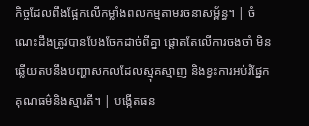កិច្ចដែលពឹងផ្អែកលើកម្លាំងពលកម្មតាមរចនាសម្ព័ន្ធ។ | ចំណេះដឹងត្រូវបានបែងចែកដាច់ពីគ្នា ផ្តោតតែលើការចងចាំ មិនឆ្លើយតបនឹងបញ្ហាសកលដែលស្មុគស្មាញ និងខ្វះការអប់រំផ្នែកគុណធម៌និងស្មារតី។ | បង្កើតធន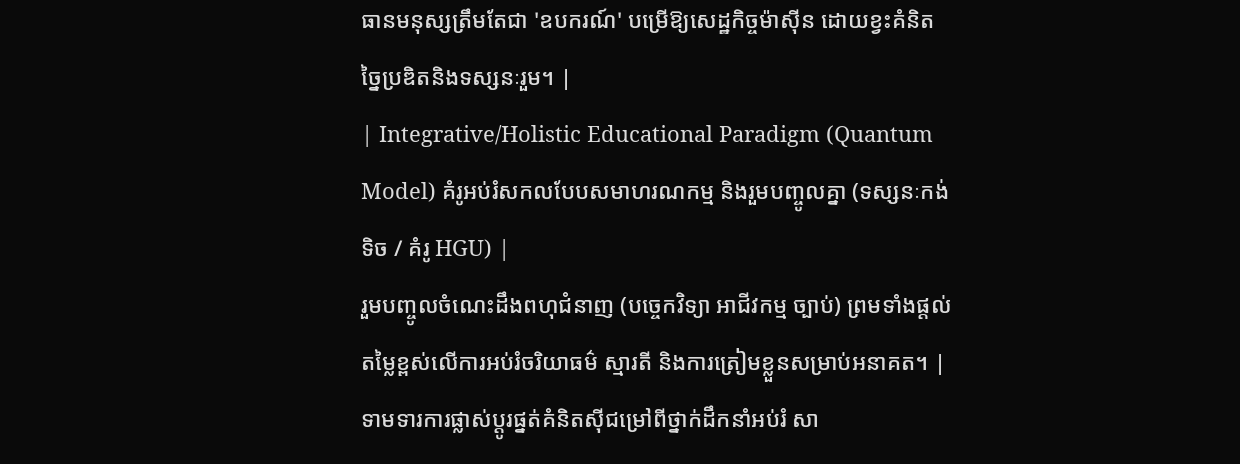ធានមនុស្សត្រឹមតែជា 'ឧបករណ៍' បម្រើឱ្យសេដ្ឋកិច្ចម៉ាស៊ីន ដោយខ្វះគំនិតច្នៃប្រឌិតនិងទស្សនៈរួម។ |
| Integrative/Holistic Educational Paradigm (Quantum Model) គំរូអប់រំសកលបែបសមាហរណកម្ម និងរួមបញ្ចូលគ្នា (ទស្សនៈកង់ទិច / គំរូ HGU) |
រួមបញ្ចូលចំណេះដឹងពហុជំនាញ (បច្ចេកវិទ្យា អាជីវកម្ម ច្បាប់) ព្រមទាំងផ្តល់តម្លៃខ្ពស់លើការអប់រំចរិយាធម៌ ស្មារតី និងការត្រៀមខ្លួនសម្រាប់អនាគត។ | ទាមទារការផ្លាស់ប្តូរផ្នត់គំនិតស៊ីជម្រៅពីថ្នាក់ដឹកនាំអប់រំ សា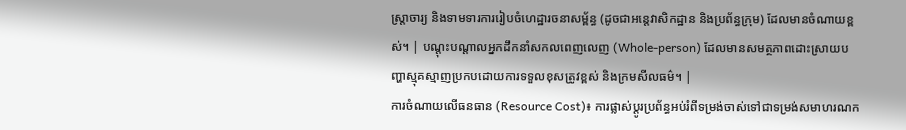ស្ត្រាចារ្យ និងទាមទារការរៀបចំហេដ្ឋារចនាសម្ព័ន្ធ (ដូចជាអន្តេវាសិកដ្ឋាន និងប្រព័ន្ធក្រុម) ដែលមានចំណាយខ្ពស់។ | បណ្តុះបណ្តាលអ្នកដឹកនាំសកលពេញលេញ (Whole-person) ដែលមានសមត្ថភាពដោះស្រាយបញ្ហាស្មុគស្មាញប្រកបដោយការទទួលខុសត្រូវខ្ពស់ និងក្រមសីលធម៌។ |
ការចំណាយលើធនធាន (Resource Cost)៖ ការផ្លាស់ប្តូរប្រព័ន្ធអប់រំពីទម្រង់ចាស់ទៅជាទម្រង់សមាហរណក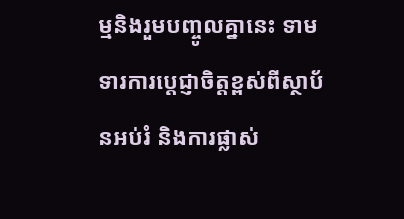ម្មនិងរួមបញ្ចូលគ្នានេះ ទាមទារការប្តេជ្ញាចិត្តខ្ពស់ពីស្ថាប័នអប់រំ និងការផ្លាស់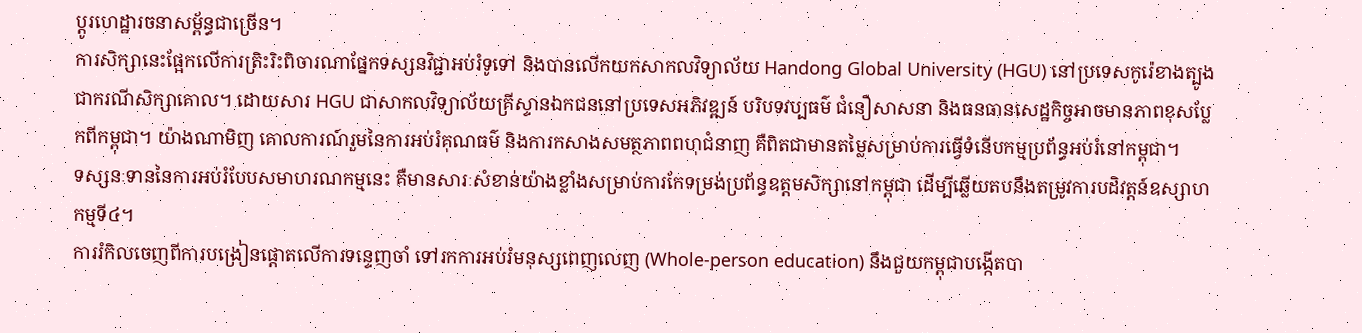ប្តូរហេដ្ឋារចនាសម្ព័ន្ធជាច្រើន។
ការសិក្សានេះផ្អែកលើការត្រិះរិះពិចារណាផ្នែកទស្សនវិជ្ជាអប់រំទូទៅ និងបានលើកយកសាកលវិទ្យាល័យ Handong Global University (HGU) នៅប្រទេសកូរ៉េខាងត្បូងជាករណីសិក្សាគោល។ ដោយសារ HGU ជាសាកលវិទ្យាល័យគ្រីស្ទានឯកជននៅប្រទេសអភិវឌ្ឍន៍ បរិបទវប្បធម៌ ជំនឿសាសនា និងធនធានសេដ្ឋកិច្ចអាចមានភាពខុសប្លែកពីកម្ពុជា។ យ៉ាងណាមិញ គោលការណ៍រួមនៃការអប់រំគុណធម៌ និងការកសាងសមត្ថភាពពហុជំនាញ គឺពិតជាមានតម្លៃសម្រាប់ការធ្វើទំនើបកម្មប្រព័ន្ធអប់រំនៅកម្ពុជា។
ទស្សនៈទាននៃការអប់រំបែបសមាហរណកម្មនេះ គឺមានសារៈសំខាន់យ៉ាងខ្លាំងសម្រាប់ការកែទម្រង់ប្រព័ន្ធឧត្តមសិក្សានៅកម្ពុជា ដើម្បីឆ្លើយតបនឹងតម្រូវការបដិវត្តន៍ឧស្សាហកម្មទី៤។
ការរំកិលចេញពីការបង្រៀនផ្តោតលើការទន្ទេញចាំ ទៅរកការអប់រំមនុស្សពេញលេញ (Whole-person education) នឹងជួយកម្ពុជាបង្កើតបា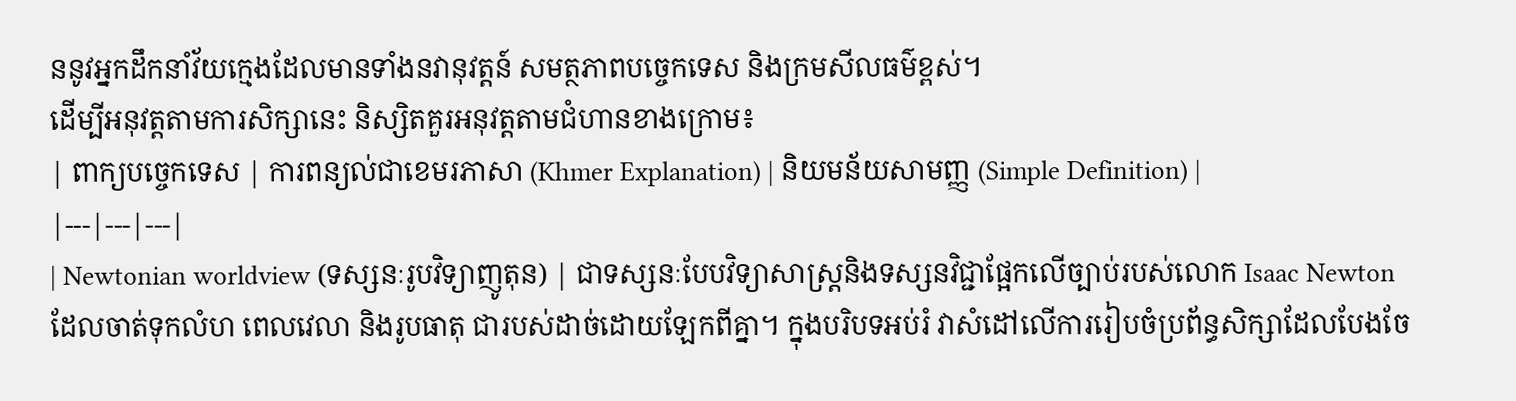ននូវអ្នកដឹកនាំវ័យក្មេងដែលមានទាំងនវានុវត្តន៍ សមត្ថភាពបច្ចេកទេស និងក្រមសីលធម៌ខ្ពស់។
ដើម្បីអនុវត្តតាមការសិក្សានេះ និស្សិតគួរអនុវត្តតាមជំហានខាងក្រោម៖
| ពាក្យបច្ចេកទេស | ការពន្យល់ជាខេមរភាសា (Khmer Explanation) | និយមន័យសាមញ្ញ (Simple Definition) |
|---|---|---|
| Newtonian worldview (ទស្សនៈរូបវិទ្យាញូតុន) | ជាទស្សនៈបែបវិទ្យាសាស្ត្រនិងទស្សនវិជ្ជាផ្អែកលើច្បាប់របស់លោក Isaac Newton ដែលចាត់ទុកលំហ ពេលវេលា និងរូបធាតុ ជារបស់ដាច់ដោយឡែកពីគ្នា។ ក្នុងបរិបទអប់រំ វាសំដៅលើការរៀបចំប្រព័ន្ធសិក្សាដែលបែងចែ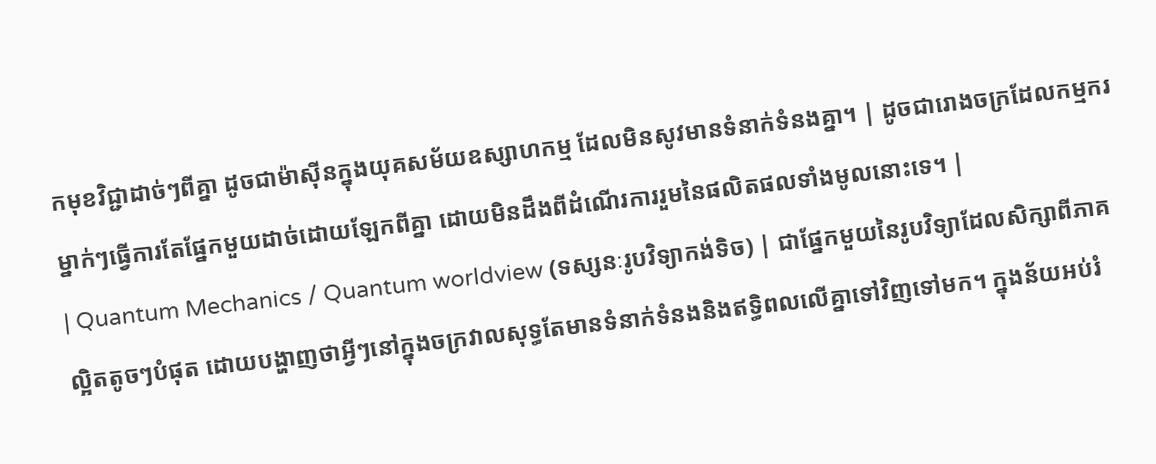កមុខវិជ្ជាដាច់ៗពីគ្នា ដូចជាម៉ាស៊ីនក្នុងយុគសម័យឧស្សាហកម្ម ដែលមិនសូវមានទំនាក់ទំនងគ្នា។ | ដូចជារោងចក្រដែលកម្មករម្នាក់ៗធ្វើការតែផ្នែកមួយដាច់ដោយឡែកពីគ្នា ដោយមិនដឹងពីដំណើរការរួមនៃផលិតផលទាំងមូលនោះទេ។ |
| Quantum Mechanics / Quantum worldview (ទស្សនៈរូបវិទ្យាកង់ទិច) | ជាផ្នែកមួយនៃរូបវិទ្យាដែលសិក្សាពីភាគល្អិតតូចៗបំផុត ដោយបង្ហាញថាអ្វីៗនៅក្នុងចក្រវាលសុទ្ធតែមានទំនាក់ទំនងនិងឥទ្ធិពលលើគ្នាទៅវិញទៅមក។ ក្នុងន័យអប់រំ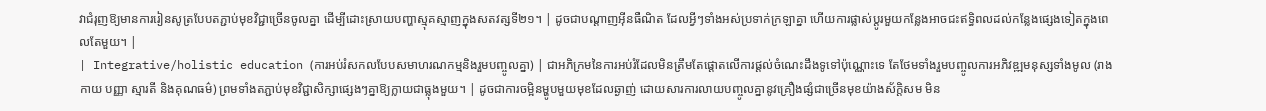វាជំរុញឱ្យមានការរៀនសូត្របែបតភ្ជាប់មុខវិជ្ជាច្រើនចូលគ្នា ដើម្បីដោះស្រាយបញ្ហាស្មុគស្មាញក្នុងសតវត្សទី២១។ | ដូចជាបណ្តាញអ៊ីនធឺណិត ដែលអ្វីៗទាំងអស់ប្រទាក់ក្រឡាគ្នា ហើយការផ្លាស់ប្តូរមួយកន្លែងអាចជះឥទ្ធិពលដល់កន្លែងផ្សេងទៀតក្នុងពេលតែមួយ។ |
| Integrative/holistic education (ការអប់រំសកលបែបសមាហរណកម្មនិងរួមបញ្ចូលគ្នា) | ជាអភិក្រមនៃការអប់រំដែលមិនត្រឹមតែផ្តោតលើការផ្តល់ចំណេះដឹងទូទៅប៉ុណ្ណោះទេ តែថែមទាំងរួមបញ្ចូលការអភិវឌ្ឍមនុស្សទាំងមូល (រាងកាយ បញ្ញា ស្មារតី និងគុណធម៌) ព្រមទាំងតភ្ជាប់មុខវិជ្ជាសិក្សាផ្សេងៗគ្នាឱ្យក្លាយជាធ្លុងមួយ។ | ដូចជាការចម្អិនម្ហូបមួយមុខដែលឆ្ងាញ់ ដោយសារការលាយបញ្ចូលគ្នានូវគ្រឿងផ្សំជាច្រើនមុខយ៉ាងស័ក្តិសម មិន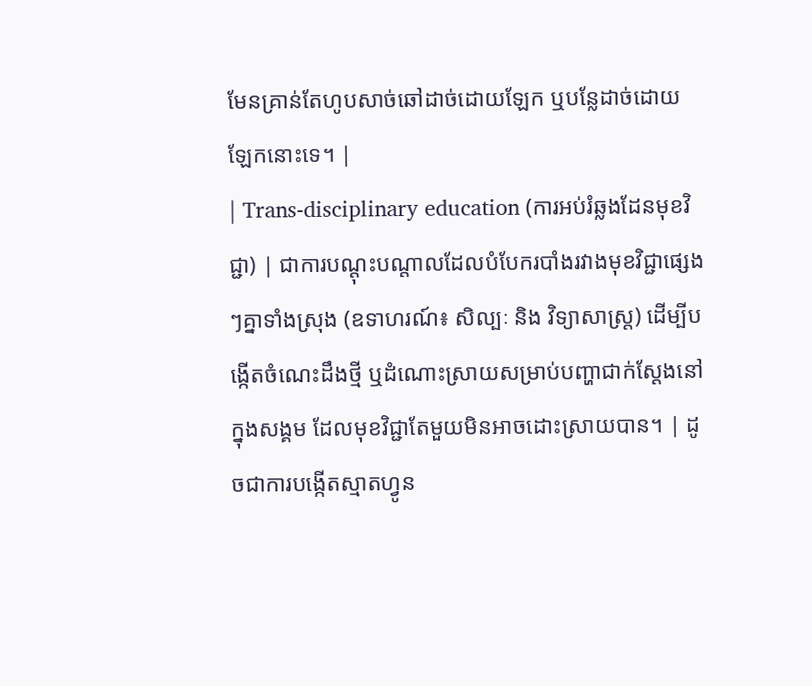មែនគ្រាន់តែហូបសាច់ឆៅដាច់ដោយឡែក ឬបន្លែដាច់ដោយឡែកនោះទេ។ |
| Trans-disciplinary education (ការអប់រំឆ្លងដែនមុខវិជ្ជា) | ជាការបណ្តុះបណ្តាលដែលបំបែករបាំងរវាងមុខវិជ្ជាផ្សេងៗគ្នាទាំងស្រុង (ឧទាហរណ៍៖ សិល្បៈ និង វិទ្យាសាស្ត្រ) ដើម្បីបង្កើតចំណេះដឹងថ្មី ឬដំណោះស្រាយសម្រាប់បញ្ហាជាក់ស្តែងនៅក្នុងសង្គម ដែលមុខវិជ្ជាតែមួយមិនអាចដោះស្រាយបាន។ | ដូចជាការបង្កើតស្មាតហ្វូន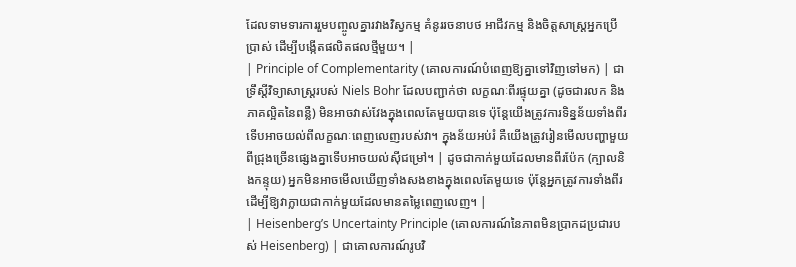ដែលទាមទារការរួមបញ្ចូលគ្នារវាងវិស្វកម្ម គំនូររចនាបថ អាជីវកម្ម និងចិត្តសាស្ត្រអ្នកប្រើប្រាស់ ដើម្បីបង្កើតផលិតផលថ្មីមួយ។ |
| Principle of Complementarity (គោលការណ៍បំពេញឱ្យគ្នាទៅវិញទៅមក) | ជាទ្រឹស្តីវិទ្យាសាស្ត្ររបស់ Niels Bohr ដែលបញ្ជាក់ថា លក្ខណៈពីរផ្ទុយគ្នា (ដូចជារលក និង ភាគល្អិតនៃពន្លឺ) មិនអាចវាស់វែងក្នុងពេលតែមួយបានទេ ប៉ុន្តែយើងត្រូវការទិន្នន័យទាំងពីរទើបអាចយល់ពីលក្ខណៈពេញលេញរបស់វា។ ក្នុងន័យអប់រំ គឺយើងត្រូវរៀនមើលបញ្ហាមួយពីជ្រុងច្រើនផ្សេងគ្នាទើបអាចយល់ស៊ីជម្រៅ។ | ដូចជាកាក់មួយដែលមានពីរប៉ែក (ក្បាលនិងកន្ទុយ) អ្នកមិនអាចមើលឃើញទាំងសងខាងក្នុងពេលតែមួយទេ ប៉ុន្តែអ្នកត្រូវការទាំងពីរដើម្បីឱ្យវាក្លាយជាកាក់មួយដែលមានតម្លៃពេញលេញ។ |
| Heisenberg’s Uncertainty Principle (គោលការណ៍នៃភាពមិនប្រាកដប្រជារបស់ Heisenberg) | ជាគោលការណ៍រូបវិ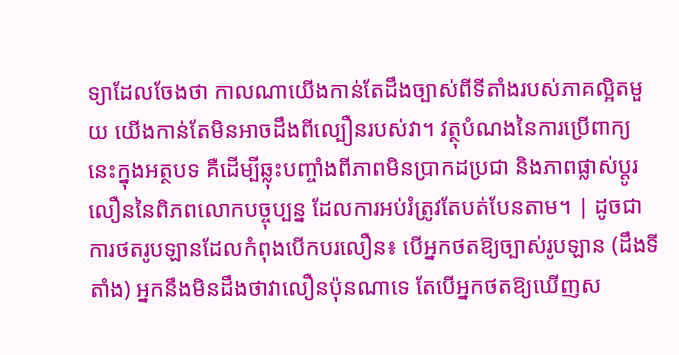ទ្យាដែលចែងថា កាលណាយើងកាន់តែដឹងច្បាស់ពីទីតាំងរបស់ភាគល្អិតមួយ យើងកាន់តែមិនអាចដឹងពីល្បឿនរបស់វា។ វត្ថុបំណងនៃការប្រើពាក្យនេះក្នុងអត្ថបទ គឺដើម្បីឆ្លុះបញ្ចាំងពីភាពមិនប្រាកដប្រជា និងភាពផ្លាស់ប្តូរលឿននៃពិភពលោកបច្ចុប្បន្ន ដែលការអប់រំត្រូវតែបត់បែនតាម។ | ដូចជាការថតរូបឡានដែលកំពុងបើកបរលឿន៖ បើអ្នកថតឱ្យច្បាស់រូបឡាន (ដឹងទីតាំង) អ្នកនឹងមិនដឹងថាវាលឿនប៉ុនណាទេ តែបើអ្នកថតឱ្យឃើញស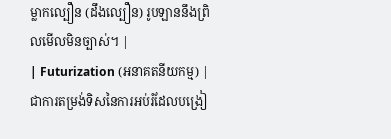ម្លាកល្បឿន (ដឹងល្បឿន) រូបឡាននឹងព្រិលមើលមិនច្បាស់។ |
| Futurization (អនាគតនីយកម្ម) | ជាការតម្រង់ទិសនៃការអប់រំដែលបង្រៀ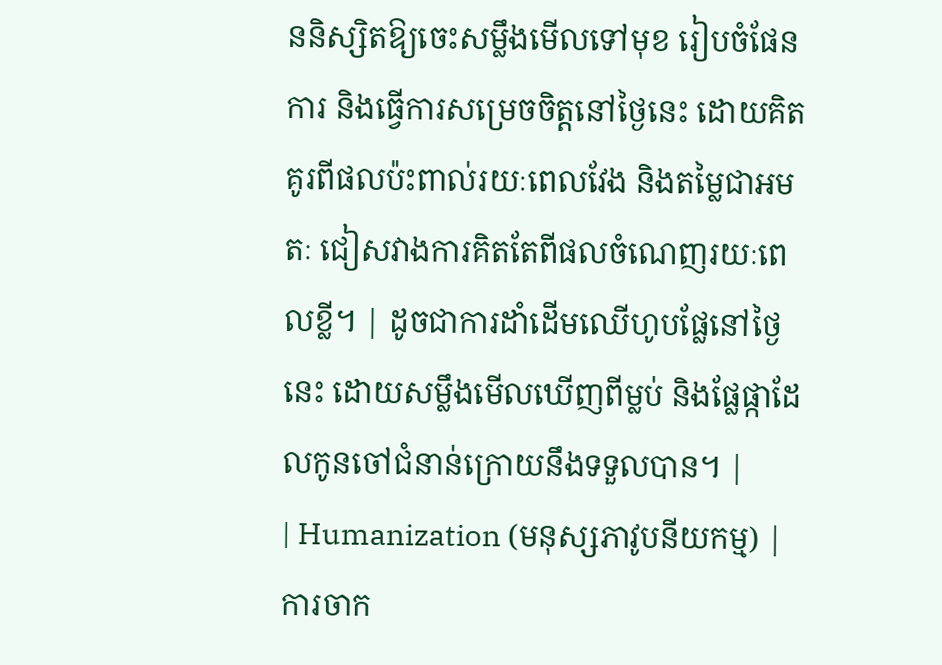ននិស្សិតឱ្យចេះសម្លឹងមើលទៅមុខ រៀបចំផែនការ និងធ្វើការសម្រេចចិត្តនៅថ្ងៃនេះ ដោយគិតគូរពីផលប៉ះពាល់រយៈពេលវែង និងតម្លៃជាអមតៈ ជៀសវាងការគិតតែពីផលចំណេញរយៈពេលខ្លី។ | ដូចជាការដាំដើមឈើហូបផ្លែនៅថ្ងៃនេះ ដោយសម្លឹងមើលឃើញពីម្លប់ និងផ្លែផ្កាដែលកូនចៅជំនាន់ក្រោយនឹងទទួលបាន។ |
| Humanization (មនុស្សភាវូបនីយកម្ម) | ការចាក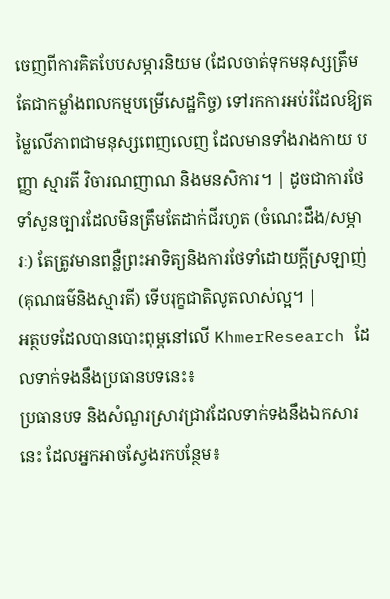ចេញពីការគិតបែបសម្ភារនិយម (ដែលចាត់ទុកមនុស្សត្រឹមតែជាកម្លាំងពលកម្មបម្រើសេដ្ឋកិច្ច) ទៅរកការអប់រំដែលឱ្យតម្លៃលើភាពជាមនុស្សពេញលេញ ដែលមានទាំងរាងកាយ បញ្ញា ស្មារតី វិចារណញាណ និងមនសិការ។ | ដូចជាការថែទាំសួនច្បារដែលមិនត្រឹមតែដាក់ជីរហូត (ចំណេះដឹង/សម្ភារៈ) តែត្រូវមានពន្លឺព្រះអាទិត្យនិងការថែទាំដោយក្តីស្រឡាញ់ (គុណធម៌និងស្មារតី) ទើបរុក្ខជាតិលូតលាស់ល្អ។ |
អត្ថបទដែលបានបោះពុម្ពនៅលើ KhmerResearch ដែលទាក់ទងនឹងប្រធានបទនេះ៖
ប្រធានបទ និងសំណួរស្រាវជ្រាវដែលទាក់ទងនឹងឯកសារនេះ ដែលអ្នកអាចស្វែងរកបន្ថែម៖